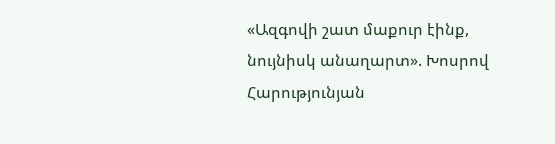«Ազգովի շատ մաքուր էինք, նույնիսկ անաղարտ». Խոսրով Հարությունյան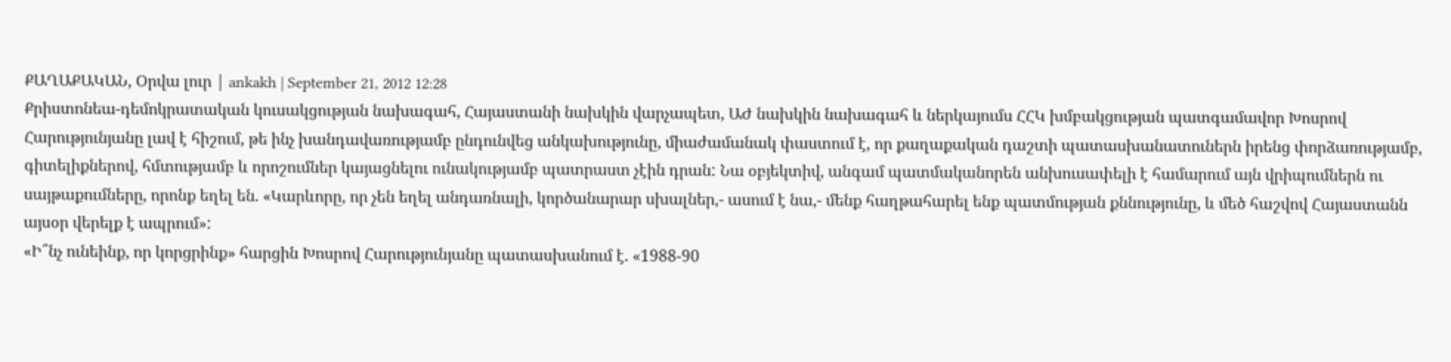ՔԱՂԱՔԱԿԱՆ, Օրվա լուր | ankakh | September 21, 2012 12:28
Քրիստոնեա-դեմոկրատական կուսակցության նախագահ, Հայաստանի նախկին վարչապետ, ԱԺ նախկին նախագահ և ներկայումս ՀՀԿ խմբակցության պատգամավոր Խոսրով Հարությունյանը լավ է հիշում, թե ինչ խանդավառությամբ ընդունվեց անկախությունը, միաժամանակ փաստում է, որ քաղաքական դաշտի պատասխանատուներն իրենց փորձառությամբ, գիտելիքներով, հմտությամբ և որոշումներ կայացնելու ունակությամբ պատրաստ չէին դրան: Նա օբյեկտիվ, անգամ պատմականորեն անխուսափելի է համարում այն վրիպումներն ու սայթաքումները, որոնք եղել են. «Կարևորը, որ չեն եղել անդառնալի, կործանարար սխալներ,- ասում է նա,- մենք հաղթահարել ենք պատմության քննությունը, և մեծ հաշվով Հայաստանն այսօր վերելք է ապրում»:
«Ի՞նչ ունեինք, որ կորցրինք» հարցին Խոսրով Հարությունյանը պատասխանում է. «1988-90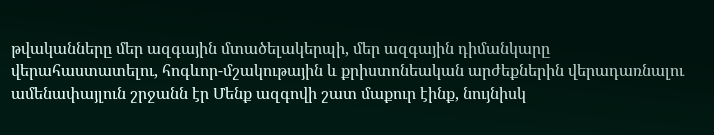թվականները մեր ազգային մտածելակերպի, մեր ազգային դիմանկարը վերահաստատելու, հոգևոր-մշակութային և քրիստոնեական արժեքներին վերադառնալու ամենափայլուն շրջանն էր Մենք ազգովի շատ մաքուր էինք, նույնիսկ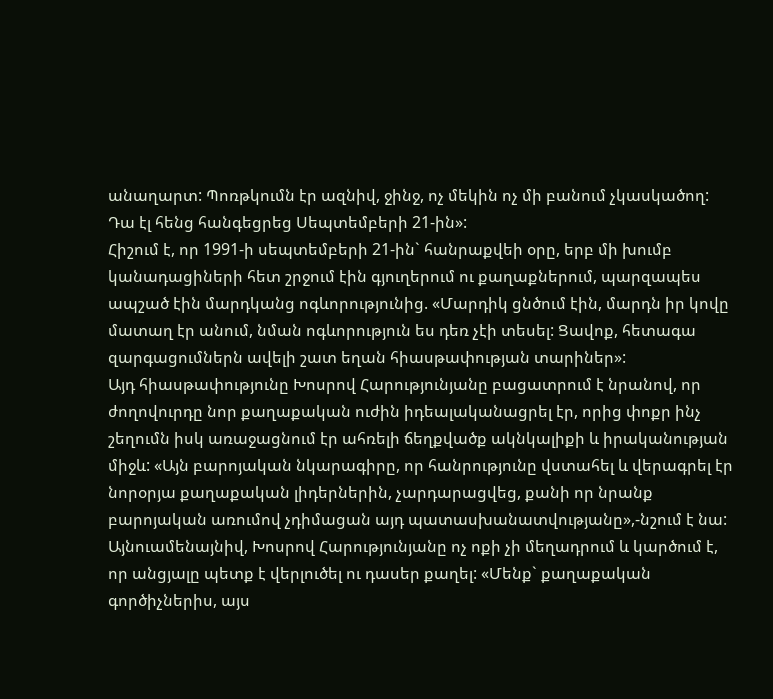անաղարտ: Պոռթկումն էր ազնիվ, ջինջ, ոչ մեկին ոչ մի բանում չկասկածող: Դա էլ հենց հանգեցրեց Սեպտեմբերի 21-ին»:
Հիշում է, որ 1991-ի սեպտեմբերի 21-ին` հանրաքվեի օրը, երբ մի խումբ կանադացիների հետ շրջում էին գյուղերում ու քաղաքներում, պարզապես ապշած էին մարդկանց ոգևորությունից. «Մարդիկ ցնծում էին, մարդն իր կովը մատաղ էր անում, նման ոգևորություն ես դեռ չէի տեսել: Ցավոք, հետագա զարգացումներն ավելի շատ եղան հիասթափության տարիներ»:
Այդ հիասթափությունը Խոսրով Հարությունյանը բացատրում է նրանով, որ ժողովուրդը նոր քաղաքական ուժին իդեալականացրել էր, որից փոքր ինչ շեղումն իսկ առաջացնում էր ահռելի ճեղքվածք ակնկալիքի և իրականության միջև: «Այն բարոյական նկարագիրը, որ հանրությունը վստահել և վերագրել էր նորօրյա քաղաքական լիդերներին, չարդարացվեց, քանի որ նրանք բարոյական առումով չդիմացան այդ պատասխանատվությանը»,-նշում է նա:
Այնուամենայնիվ, Խոսրով Հարությունյանը ոչ ոքի չի մեղադրում և կարծում է, որ անցյալը պետք է վերլուծել ու դասեր քաղել: «Մենք` քաղաքական գործիչներիս, այս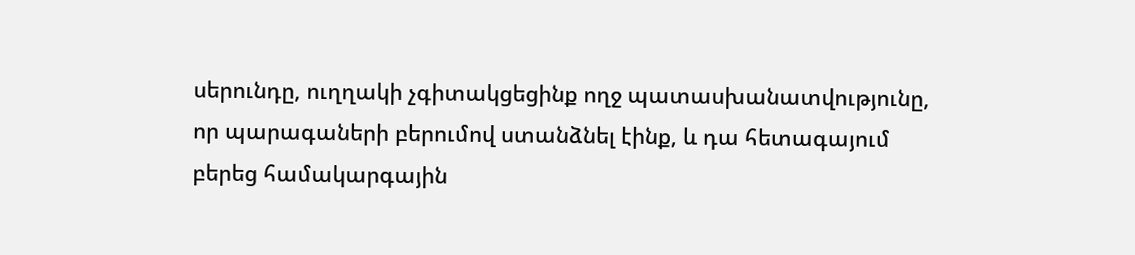սերունդը, ուղղակի չգիտակցեցինք ողջ պատասխանատվությունը, որ պարագաների բերումով ստանձնել էինք, և դա հետագայում բերեց համակարգային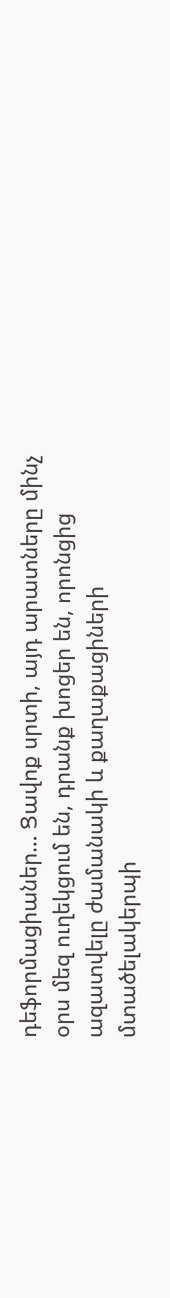դեֆորմացիաներ… Ցավոք սրտի, այդ արատները մինչ օրս մեզ ուղեկցում են, դրանք խոցեր են, որոնցից ազատվելը ժամանակի և քաղաքացիների մտածելակերպի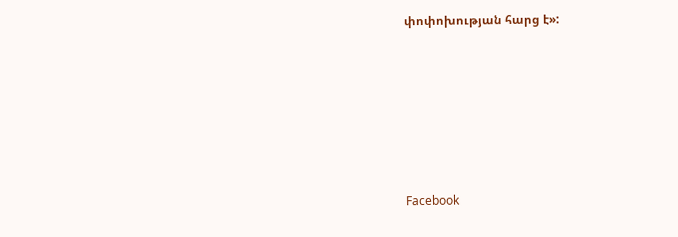փոփոխության հարց է»:






Facebook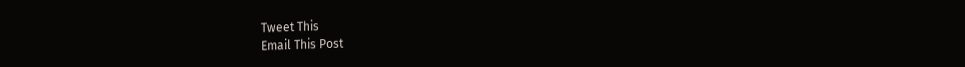Tweet This
Email This Post